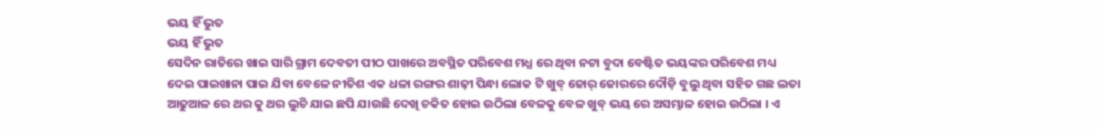ଭୟ ହିଁ ଭୁତ
ଭୟ ହିଁ ଭୁତ
ସେଦିନ ରାତିରେ ଖାଇ ସାରି ଗ୍ରାମ ଦେବତୀ ପୀଠ ପାଖରେ ଅବସ୍ଥିତ ପରିବେଶ ମଧ୍ଯ ରେ ଥିବା ନଟା ବୁଦା ବେଷ୍ଟିତ ଭୟଙ୍କର ପରିବେଶ ମଧ୍ୟ ଦେଇ ପାଇଖାନା ପାଇ ଯିବା ବେଳେ ନୀତିଶ ଏକ ଧଳା ରଙ୍ଗର ଶାଢ଼ୀ ପିନ୍ଧା ଲୋକ ଟି ଖୁବ୍ ଜୋର୍ ଜୋରରେ ଦୌଡ଼ି ବୁଲୁ ଥିବା ସହିତ ଗଛ ଲତା ଆଢୁଆଳ ରେ ଥର କୁ ଥର ଲୁଚି ଯାଇ ଛପି ଯାଉଛି ଦେଖି ଚକିତ ହୋଇ ଉଠିଲା ବେଳକୁ ବେଳ ଖୁବ୍ ଭୟ ରେ ଅସମ୍ଭାଳ ହୋଇ ଉଠିଲା । ଏ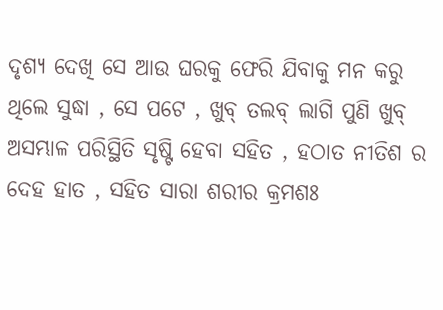ଦୃଶ୍ୟ ଦେଖି ସେ ଆଉ ଘରକୁ ଫେରି ଯିବାକୁ ମନ କରୁ ଥିଲେ ସୁଦ୍ଧା , ସେ ପଟେ , ଖୁବ୍ ତଲବ୍ ଲାଗି ପୁଣି ଖୁବ୍ ଅସମ୍ଭାଳ ପରିସ୍ଥିତି ସୃଷ୍ଟି ହେବା ସହିତ , ହଠାତ ନୀତିଶ ର ଦେହ ହାତ , ସହିତ ସାରା ଶରୀର କ୍ରମଶଃ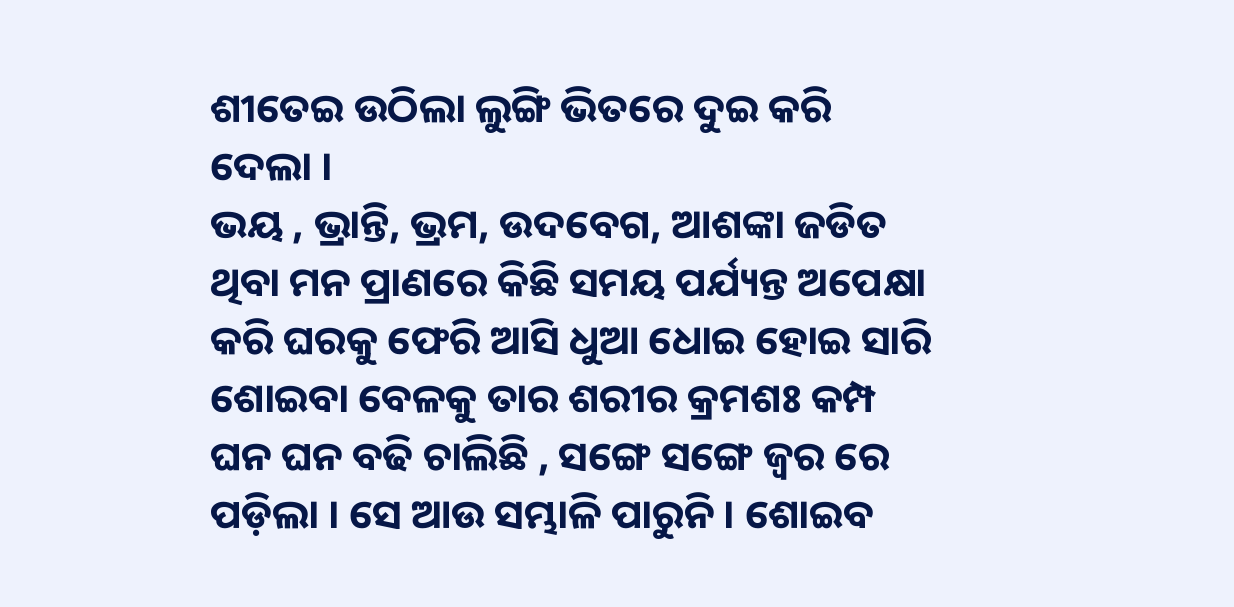ଶୀତେଇ ଉଠିଲା ଲୁଙ୍ଗି ଭିତରେ ଦୁଇ କରି ଦେଲା ।
ଭୟ , ଭ୍ରାନ୍ତି, ଭ୍ରମ, ଉଦବେଗ, ଆଶଙ୍କା ଜଡିତ ଥିବା ମନ ପ୍ରାଣରେ କିଛି ସମୟ ପର୍ଯ୍ୟନ୍ତ ଅପେକ୍ଷା କରି ଘରକୁ ଫେରି ଆସି ଧୁଆ ଧୋଇ ହୋଇ ସାରି ଶୋଇବା ବେଳକୁ ତାର ଶରୀର କ୍ରମଶଃ କମ୍ପ ଘନ ଘନ ବଢି ଚାଲିଛି , ସଙ୍ଗେ ସଙ୍ଗେ ଜ୍ଵର ରେ ପଡ଼ିଲା । ସେ ଆଉ ସମ୍ଭାଳି ପାରୁନି । ଶୋଇବ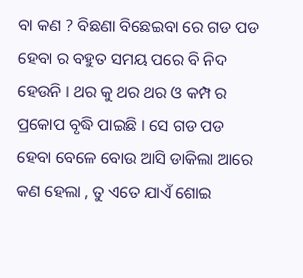ବା କଣ ? ବିଛଣା ବିଛେଇବା ରେ ଗଡ ପଡ ହେବା ର ବହୁତ ସମୟ ପରେ ବି ନିଦ ହେଉନି । ଥର କୁ ଥର ଥର ଓ କମ୍ପ ର ପ୍ରକୋପ ବୃଦ୍ଧି ପାଇଛି । ସେ ଗଡ ପଡ ହେବା ବେଳେ ବୋଉ ଆସି ଡାକିଲା ଆରେ କଣ ହେଲା , ତୁ ଏତେ ଯାଏଁ ଶୋଇ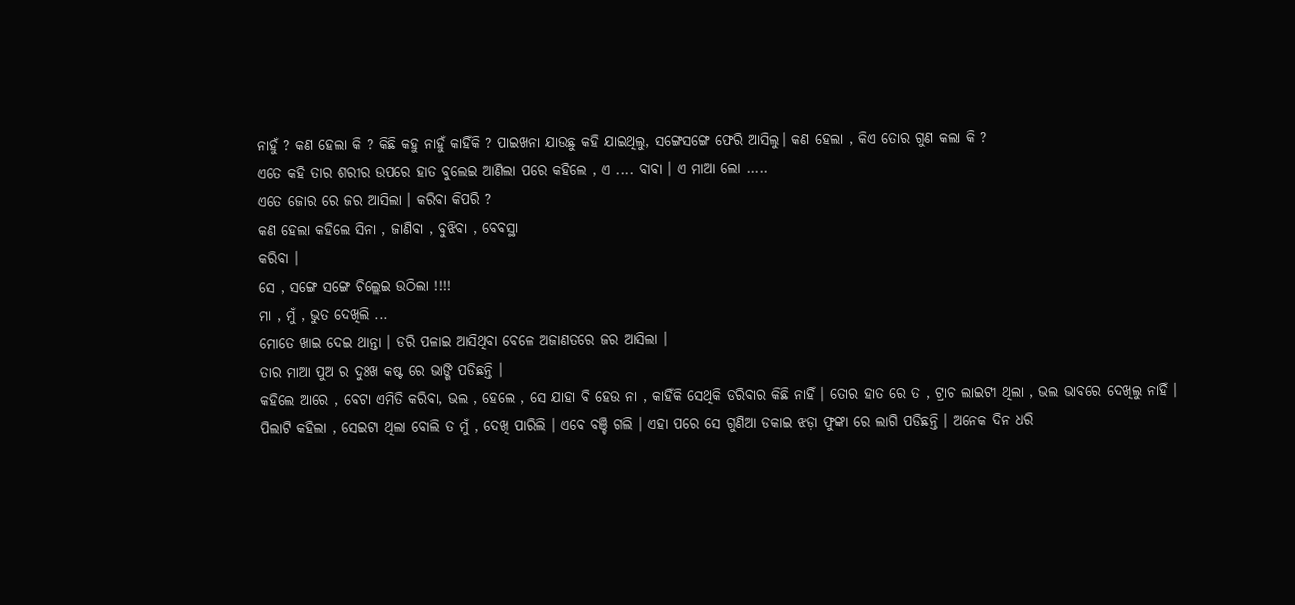ନାହୁଁ ? କଣ ହେଲା କି ? କିଛି କହୁ ନାହୁଁ କାହିଁକି ? ପାଇଖନା ଯାଉଛୁ କହି ଯାଇଥିଲୁ, ସଙ୍ଗେସଙ୍ଗେ ଫେରି ଆସିଲୁ। କଣ ହେଲା , କିଏ ତୋର ଗୁଣ କଲା କି ?
ଏତେ କହି ତାର ଶରୀର ଉପରେ ହାତ ବୁଲେଇ ଆଣିଲା ପରେ କହିଲେ , ଏ .... ବାବା । ଏ ମାଆ ଲୋ .....
ଏତେ ଜୋର ରେ ଜର ଆସିଲା । କରିବା କିପରି ?
କଣ ହେଲା କହିଲେ ସିନା , ଜାଣିବା , ବୁଝିବା , ବେବସ୍ଥା
କରିବା ।
ସେ , ସଙ୍ଗେ ସଙ୍ଗେ ଚିଲ୍ଲେଇ ଉଠିଲା !!!!
ମା , ମୁଁ , ଭୁତ ଦେଖିଲି ...
ମୋତେ ଖାଇ ଦେଇ ଥାନ୍ତା । ଡରି ପଳାଇ ଆସିଥିବା ବେଳେ ଅଜାଣତରେ ଜର ଆସିଲା ।
ତାର ମାଆ ପୁଅ ର ଦୁଃଖ କଷ୍ଟ ରେ ଭାଙ୍ଗି ପଡିଛନ୍ତି ।
କହିଲେ ଆରେ , ବେଟା ଏମିତି କରିବା, ଭଲ , ହେଲେ , ସେ ଯାହା ବି ହେଉ ନା , କାହିଁକି ସେଥିକି ଡରିବାର କିଛି ନାହିଁ । ତୋର ହାତ ରେ ତ , ଟ୍ରାଚ ଲାଇଟୀ ଥିଲା , ଭଲ ଭାବରେ ଦେଖିଲୁ ନାହିଁ ।
ପିଲାଟି କହିଲା , ସେଇଟା ଥିଲା ବୋଲି ତ ମୁଁ , ଦେଖି ପାରିଲି । ଏବେ ବଞ୍ଚି ଗଲି । ଏହା ପରେ ସେ ଗୁଣିଆ ଡକାଇ ଝଡ଼ା ଫୁଙ୍କା ରେ ଲାଗି ପଡିଛନ୍ତି । ଅନେକ ଦିନ ଧରି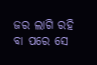ଜର ଲାଗି ରହି ବା ପରେ ସେ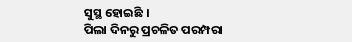ସୁସ୍ଥ ହୋଇଛି ।
ପିଲା ଦିନରୁ ପ୍ରଚଳିତ ପରମ୍ପରା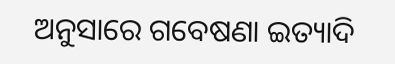ଅନୁସାରେ ଗବେଷଣା ଇତ୍ୟାଦି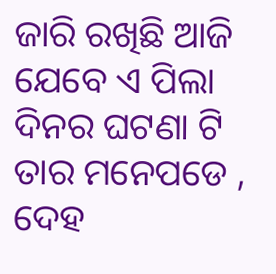ଜାରି ରଖିଛି ଆଜି ଯେବେ ଏ ପିଲା ଦିନର ଘଟଣା ଟି ତାର ମନେପଡେ , ଦେହ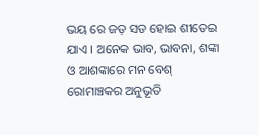ଭୟ ରେ ଜଡ଼ ସଡ ହୋଇ ଶୀତେଇ ଯାଏ । ଅନେକ ଭାବ, ଭାବନା, ଶଙ୍କା ଓ ଆଶଙ୍କାରେ ମନ ବେଶ୍ ରୋମାଞ୍ଚକର ଅନୁଭୂତି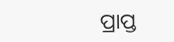ପ୍ରାପ୍ତ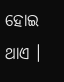ହୋଇ ଥାଏ ।